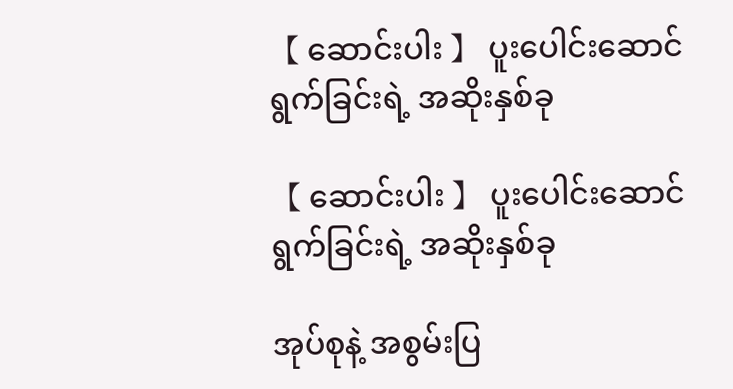【 ဆောင်းပါး 】 ပူးပေါင်းဆောင်ရွက်ခြင်းရဲ့ အဆိုးနှစ်ခု

【 ဆောင်းပါး 】 ပူးပေါင်းဆောင်ရွက်ခြင်းရဲ့ အဆိုးနှစ်ခု

အုပ်စုနဲ့ အစွမ်းပြ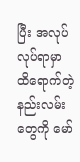ပြီး အလုပ် လုပ်ရာမှာ ထိရောက်တဲ့ နည်းလမ်းတွေကို မော်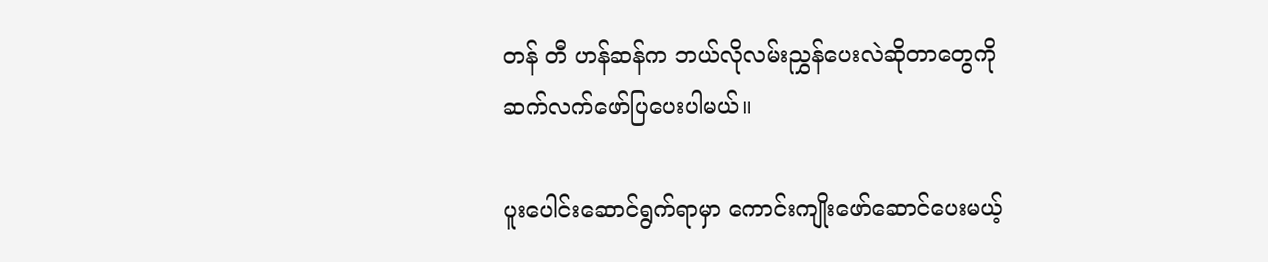တန် တီ ဟန်ဆန်က ဘယ်လိုလမ်းညွှန်ပေးလဲဆိုတာတွေကို ဆက်လက်ဖော်ပြပေးပါမယ်။

ပူးပေါင်းဆောင်ရွက်ရာမှာ ကောင်းကျိုးဖော်ဆောင်ပေးမယ့်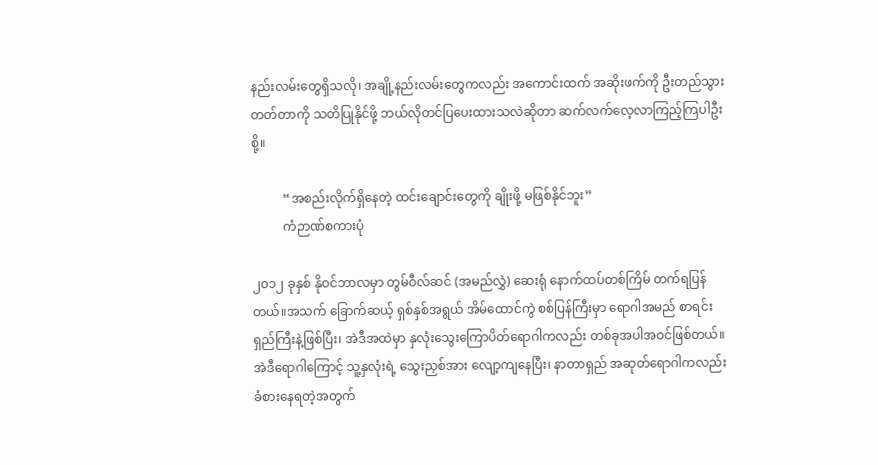နည်းလမ်းတွေရှိသလို၊ အချို့နည်းလမ်းတွေကလည်း အကောင်းထက် အဆိုးဖက်ကို ဦးတည်သွားတတ်တာကို သတိပြုနိုင်ဖို့ ဘယ်လိုတင်ပြပေးထားသလဲဆိုတာ ဆက်လက်လေ့လာကြည့်ကြပါဦးစို့။

          “အစည်းလိုက်ရှိနေတဲ့ ထင်းချောင်းတွေကို ချိုးဖို့ မဖြစ်နိုင်ဘူး”
          ကံဉာဏ်စကားပုံ

၂၀၁၂ ခုနှစ် နိုဝင်ဘာလမှာ တွမ်ဝီလ်ဆင် (အမည်လွှဲ) ဆေးရုံ နောက်ထပ်တစ်ကြိမ် တက်ရပြန်တယ်။အသက် ခြောက်ဆယ့် ရှစ်နှစ်အရွယ် အိမ်ထောင်ကွဲ စစ်ပြန်ကြီးမှာ ရောဂါအမည် စာရင်းရှည်ကြီးနဲ့ဖြစ်ပြီး၊ အဲဒီအထဲမှာ နှလုံးသွေးကြောပိတ်ရောဂါကလည်း တစ်ခုအပါအဝင်ဖြစ်တယ်။အဲဒီရောဂါကြောင့် သူ့နှလုံးရဲ့ သွေးညှစ်အား လျော့ကျနေပြီး၊ နာတာရှည် အဆုတ်ရောဂါကလည်း ခံစားနေရတဲ့အတွက်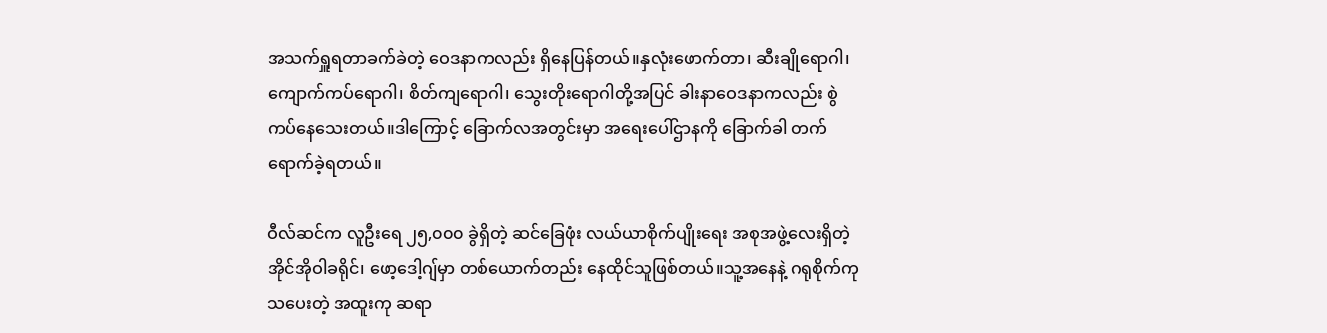အသက်ရှူရတာခက်ခဲတဲ့ ဝေဒနာကလည်း ရှိနေပြန်တယ်။နှလုံးဖောက်တာ၊ ဆီးချိုရောဂါ၊ ကျောက်ကပ်ရောဂါ၊ စိတ်ကျရောဂါ၊ သွေးတိုးရောဂါတို့အပြင် ခါးနာဝေဒနာကလည်း စွဲကပ်နေသေးတယ်။ဒါကြောင့် ခြောက်လအတွင်းမှာ အရေးပေါ်ဌာနကို ခြောက်ခါ တက်ရောက်ခဲ့ရတယ်။

ဝီလ်ဆင်က လူဦးရေ ၂၅,၀၀၀ ခွဲရှိတဲ့ ဆင်ခြေဖုံး လယ်ယာစိုက်ပျိုးရေး အစုအဖွဲ့လေးရှိတဲ့ အိုင်အိုဝါခရိုင်၊ ဖော့ဒေါ့ဂျ်မှာ တစ်ယောက်တည်း နေထိုင်သူဖြစ်တယ်။သူ့အနေနဲ့ ဂရုစိုက်ကုသပေးတဲ့ အထူးကု ဆရာ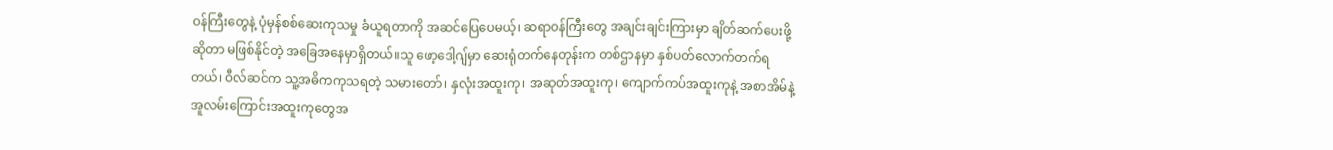ဝန်ကြီးတွေနဲ့ ပုံမှန်စစ်ဆေးကုသမှု ခံယူရတာကို အဆင်ပြေပေမယ့်၊ ဆရာဝန်ကြီးတွေ အချင်းချင်းကြားမှာ ချိတ်ဆက်ပေးဖို့ဆိုတာ မဖြစ်နိုင်တဲ့ အခြေအနေမှာရှိတယ်။သူ ဖော့ဒေါ့ဂျ်မှာ ဆေးရုံတက်နေတုန်းက တစ်ဌာနမှာ နှစ်ပတ်လောက်တက်ရတယ်၊ ဝီလ်ဆင်က သူ့အဓိကကုသရတဲ့ သမားတော်၊ နှလုံးအထူးကု၊ အဆုတ်အထူးကု၊ ကျောက်ကပ်အထူးကုနဲ့ အစာအိမ်နဲ့ အူလမ်းကြောင်းအထူးကုတွေအ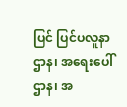ပြင် ပြင်ပလူနာဌာန၊ အရေးပေါ်ဌာန၊ အ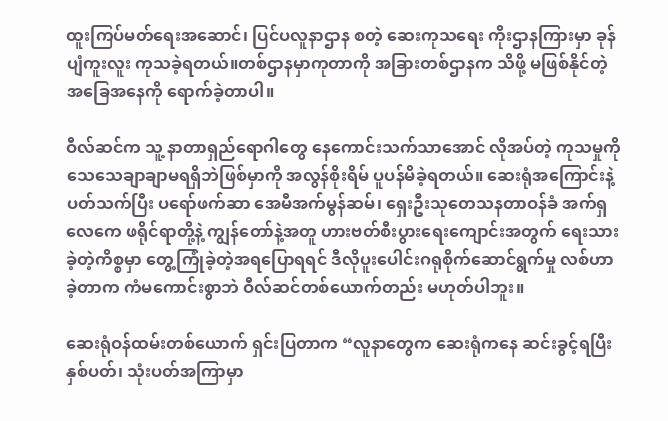ထူးကြပ်မတ်ရေးအဆောင်၊ ပြင်ပလူနာဌာန စတဲ့ ဆေးကုသရေး ကိုးဌာနကြားမှာ ခုန်ပျံကူးလူး ကုသခဲ့ရတယ်။တစ်ဌာနမှာကုတာကို အခြားတစ်ဌာနက သိဖို့ မဖြစ်နိုင်တဲ့ အခြေအနေကို ရောက်ခဲ့တာပါ။

ဝီလ်ဆင်က သူ့ နာတာရှည်ရောဂါတွေ နေကောင်းသက်သာအောင် လိုအပ်တဲ့ ကုသမှုကို သေသေချာချာမရရှိဘဲဖြစ်မှာကို အလွန်စိုးရိမ် ပူပန်မိခဲ့ရတယ်။ ဆေးရုံအကြောင်းနဲ့ပတ်သက်ပြီး ပရော်ဖက်ဆာ အေမီအက်မွန်ဆမ်၊ ရှေးဦးသုတေသနတာဝန်ခံ အက်ရှ လေကေ ဖရိုင်ရာတို့နဲ့ ကျွန်တော်နဲ့အတူ ဟားဗတ်စီးပွားရေးကျောင်းအတွက် ရေးသားခဲ့တဲ့ကိစ္စမှာ တွေ့ကြုံခဲ့တဲ့အရပြောရရင် ဒီလိုပူးပေါင်းဂရုစိုက်ဆောင်ရွက်မှု လစ်ဟာခဲ့တာက ကံမကောင်းစွာဘဲ ဝီလ်ဆင်တစ်ယောက်တည်း မဟုတ်ပါဘူး။

ဆေးရုံဝန်ထမ်းတစ်ယောက် ရှင်းပြတာက “လူနာတွေက ဆေးရုံကနေ ဆင်းခွင့်ရပြီး နှစ်ပတ်၊ သုံးပတ်အကြာမှာ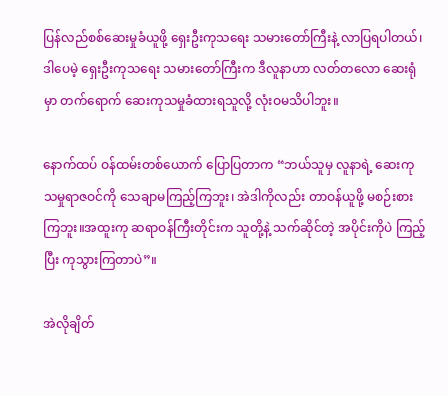ပြန်လည်စစ်ဆေးမှုခံယူဖို့ ရှေးဦးကုသရေး သမားတော်ကြီးနဲ့ လာပြရပါတယ်၊ ဒါပေမဲ့ ရှေးဦးကုသရေး သမားတော်ကြီးက ဒီလူနာဟာ လတ်တလော ဆေးရုံမှာ တက်ရောက် ဆေးကုသမှုခံထားရသူလို့ လုံးဝမသိပါဘူး။

နောက်ထပ် ဝန်ထမ်းတစ်ယောက် ပြောပြတာက “ဘယ်သူမှ လူနာရဲ့ ဆေးကုသမှုရာဇဝင်ကို သေချာမကြည့်ကြဘူး၊ အဲဒါကိုလည်း တာဝန်ယူဖို့ မစဉ်းစားကြဘူး။အထူးကု ဆရာဝန်ကြီးတိုင်းက သူတို့နဲ့ သက်ဆိုင်တဲ့ အပိုင်းကိုပဲ ကြည့်ပြီး ကုသွားကြတာပဲ”။

အဲလိုချိတ်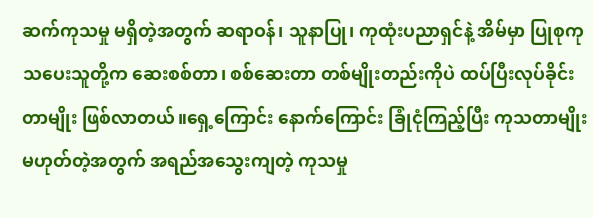ဆက်ကုသမှု မရှိတဲ့အတွက် ဆရာဝန်၊ သူနာပြု၊ ကုထုံးပညာရှင်နဲ့ အိမ်မှာ ပြုစုကုသပေးသူတို့က ဆေးစစ်တာ၊ စစ်ဆေးတာ တစ်မျိုးတည်းကိုပဲ ထပ်ပြီးလုပ်ခိုင်းတာမျိုး ဖြစ်လာတယ်။ရှေ့ကြောင်း နောက်ကြောင်း ခြုံငုံကြည့်ပြီး ကုသတာမျိုးမဟုတ်တဲ့အတွက် အရည်အသွေးကျတဲ့ ကုသမှု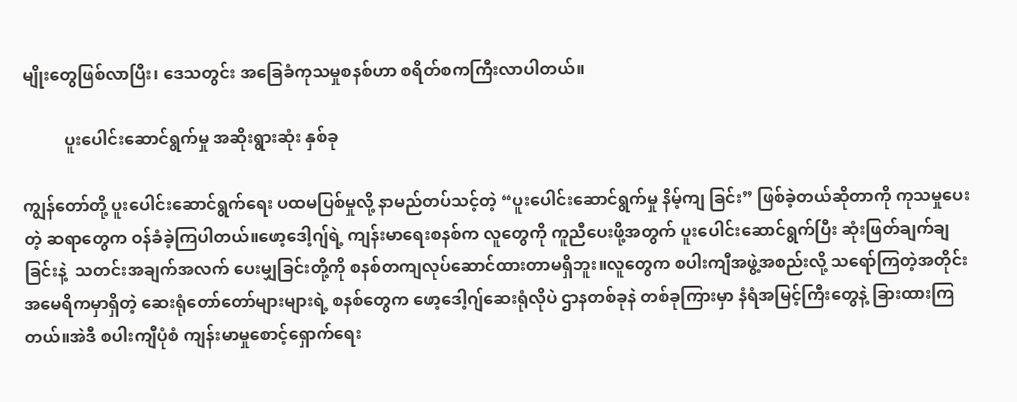မျိုးတွေဖြစ်လာပြီး၊ ဒေသတွင်း အခြေခံကုသမှုစနစ်ဟာ စရိတ်စကကြီးလာပါတယ်။

          ပူးပေါင်းဆောင်ရွက်မှု အဆိုးရွားဆုံး နှစ်ခု

ကျွန်တော်တို့ ပူးပေါင်းဆောင်ရွက်ရေး ပထမပြစ်မှုလို့ နာမည်တပ်သင့်တဲ့ “ပူးပေါင်းဆောင်ရွက်မှု နိမ့်ကျ ခြင်း” ဖြစ်ခဲ့တယ်ဆိုတာကို ကုသမှုပေးတဲ့ ဆရာတွေက ဝန်ခံခဲ့ကြပါတယ်။ဖော့ဒေါ့ဂျ်ရဲ့ ကျန်းမာရေးစနစ်က လူတွေကို ကူညီပေးဖို့အတွက် ပူးပေါင်းဆောင်ရွက်ပြီး ဆုံးဖြတ်ချက်ချခြင်းနဲ့  သတင်းအချက်အလက် ပေးမျှခြင်းတို့ကို စနစ်တကျလုပ်ဆောင်ထားတာမရှိဘူး။လူတွေက စပါးကျီအဖွဲ့အစည်းလို့ သရော်ကြတဲ့အတိုင်း အမေရိကမှာရှိတဲ့ ဆေးရုံတော်တော်များများရဲ့ စနစ်တွေက ဖော့ဒေါ့ဂျ်ဆေးရုံလိုပဲ ဌာနတစ်ခုနဲ တစ်ခုကြားမှာ နံရံအမြင့်ကြီးတွေနဲ့ ခြားထားကြတယ်။အဲဒီ စပါးကျီပုံစံ ကျန်းမာမှုစောင့်ရှောက်ရေး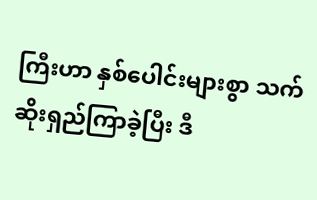ကြီးဟာ နှစ်ပေါင်းများစွာ သက်ဆိုးရှည်ကြာခဲ့ပြီး ဒီ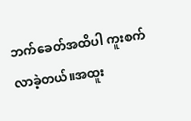ဘက်ခေတ်အထိပါ ကူးစက်လာခဲ့တယ်။အထူး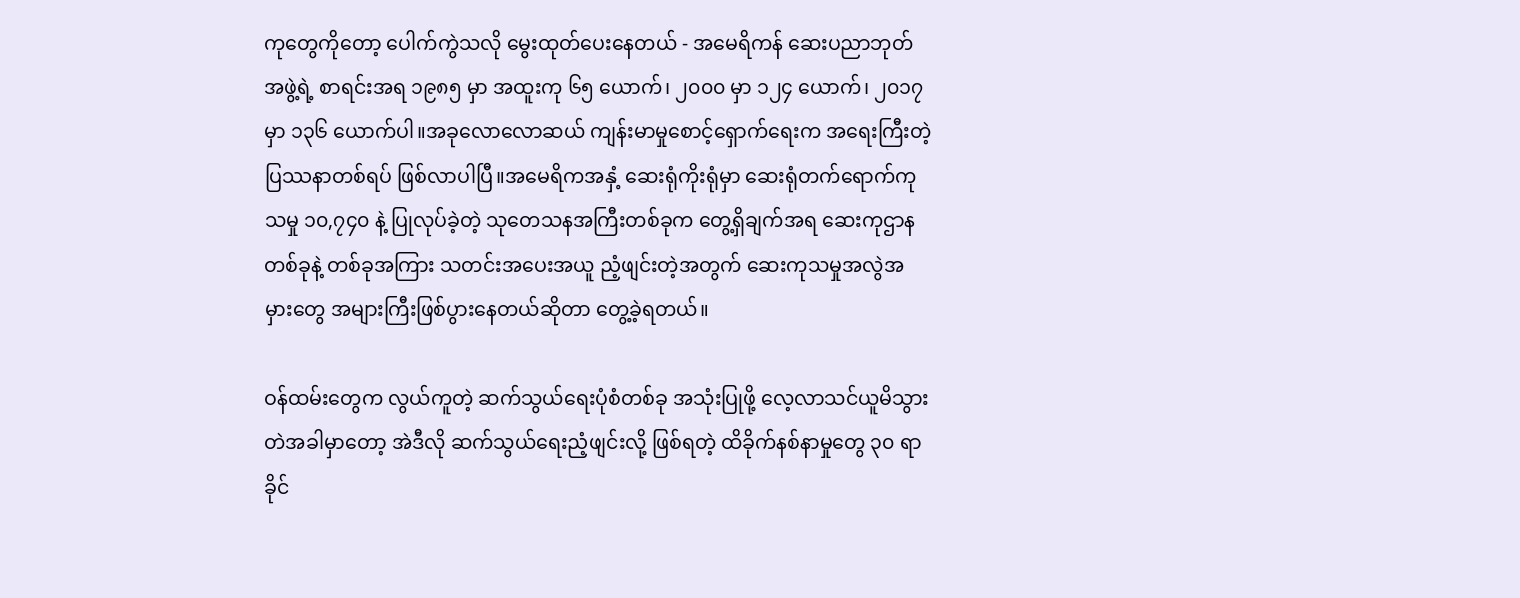ကုတွေကိုတော့ ပေါက်ကွဲသလို မွေးထုတ်ပေးနေတယ် - အမေရိကန် ဆေးပညာဘုတ်အဖွဲ့ရဲ့ စာရင်းအရ ၁၉၈၅ မှာ အထူးကု ၆၅ ယောက်၊ ၂၀၀၀ မှာ ၁၂၄ ယောက်၊ ၂၀၁၇ မှာ ၁၃၆ ယောက်ပါ။အခုလောလောဆယ် ကျန်းမာမှုစောင့်ရှောက်ရေးက အရေးကြီးတဲ့ ပြဿနာတစ်ရပ် ဖြစ်လာပါပြီ။အမေရိကအနှံ့ ဆေးရုံကိုးရုံမှာ ဆေးရုံတက်ရောက်ကုသမှု ၁၀,၇၄၀ နဲ့ ပြုလုပ်ခဲ့တဲ့ သုတေသနအကြီးတစ်ခုက တွေ့ရှိချက်အရ ဆေးကုဌာန တစ်ခုနဲ့ တစ်ခုအကြား သတင်းအပေးအယူ ညံ့ဖျင်းတဲ့အတွက် ဆေးကုသမှုအလွဲအမှားတွေ အများကြီးဖြစ်ပွားနေတယ်ဆိုတာ တွေ့ခဲ့ရတယ်။

ဝန်ထမ်းတွေက လွယ်ကူတဲ့ ဆက်သွယ်ရေးပုံစံတစ်ခု အသုံးပြုဖို့ လေ့လာသင်ယူမိသွားတဲအခါမှာတော့ အဲဒီလို ဆက်သွယ်ရေးညံ့ဖျင်းလို့ ဖြစ်ရတဲ့ ထိခိုက်နစ်နာမှုတွေ ၃၀ ရာခိုင်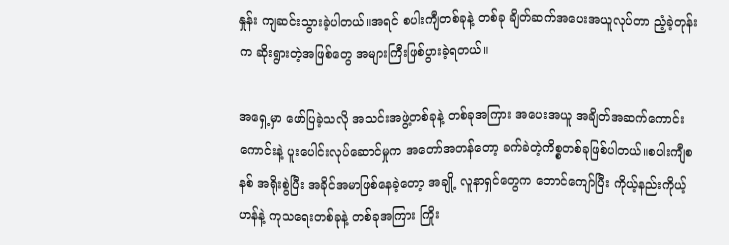နှုန်း ကျဆင်းသွားခဲ့ပါတယ်။အရင် စပါးကျီတစ်ခုနဲ့ တစ်ခု ချိတ်ဆက်အပေးအယူလုပ်တာ ညံ့ခဲ့တုန်းက ဆိုးရွားတဲ့အဖြစ်တွေ အများကြီးဖြစ်ပွားခဲ့ရတယ်။

အရှေ့မှာ ဖော်ပြခဲ့သလို အသင်းအဖွဲ့တစ်ခုနဲ့ တစ်ခုအကြား အပေးအယူ အချိတ်အဆက်ကောင်းကောင်းနဲ့ ပူးပေါင်းလုပ်ဆောင်မှုက အတော်အတန်တော့ ခက်ခဲတဲ့ကိစ္စတစ်ခုဖြစ်ပါတယ်။စပါးကျီစနစ် အရိုးစွဲပြီး အခိုင်အမာဖြစ်နေခဲ့တော့ အချို့ လူနာရှင်တွေက ဘောင်ကျော်ပြီး ကိုယ့်နည်းကိုယ့်ဟန်နဲ့ ကုသရေးတစ်ခုနဲ့ တစ်ခုအကြား ကြိုး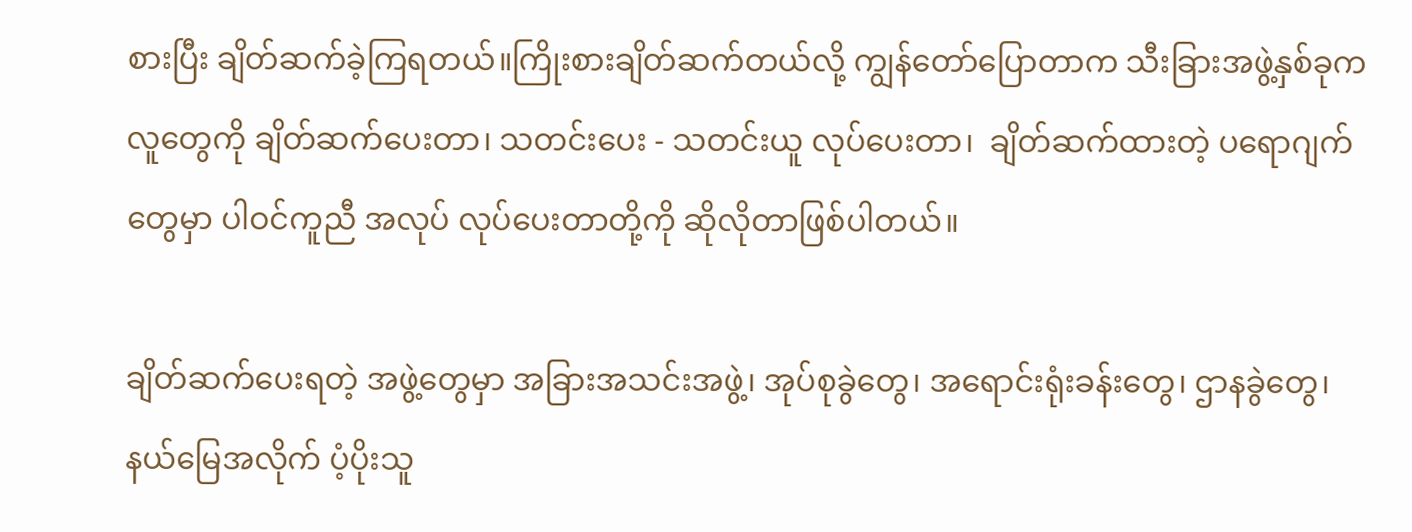စားပြီး ချိတ်ဆက်ခဲ့ကြရတယ်။ကြိုးစားချိတ်ဆက်တယ်လို့ ကျွန်တော်ပြောတာက သီးခြားအဖွဲ့နှစ်ခုက လူတွေကို ချိတ်ဆက်ပေးတာ၊ သတင်းပေး - သတင်းယူ လုပ်ပေးတာ၊  ချိတ်ဆက်ထားတဲ့ ပရောဂျက်တွေမှာ ပါဝင်ကူညီ အလုပ် လုပ်ပေးတာတို့ကို ဆိုလိုတာဖြစ်ပါတယ်။

ချိတ်ဆက်ပေးရတဲ့ အဖွဲ့တွေမှာ အခြားအသင်းအဖွဲ့၊ အုပ်စုခွဲတွေ၊ အရောင်းရုံးခန်းတွေ၊ ဌာနခွဲတွေ၊ နယ်မြေအလိုက် ပံ့ပိုးသူ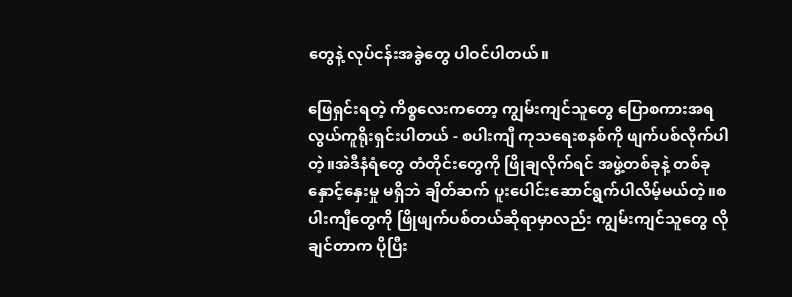တွေနဲ့ လုပ်ငန်းအခွဲတွေ ပါဝင်ပါတယ်။

ဖြေရှင်းရတဲ့ ကိစ္စလေးကတော့ ကျွမ်းကျင်သူတွေ ပြောစကားအရ လွယ်ကူရိုးရှင်းပါတယ် - စပါးကျီ ကုသရေးစနစ်ကို ဖျက်ပစ်လိုက်ပါတဲ့။အဲဒီနံရံတွေ တံတိုင်းတွေကို ဖြိုချလိုက်ရင် အဖွဲ့တစ်ခုနဲ့ တစ်ခု နှောင့်နှေးမှု မရှိဘဲ ချိတ်ဆက် ပူးပေါင်းဆောင်ရွက်ပါလိမ့်မယ်တဲ့။စပါးကျီတွေကို ဖြိုဖျက်ပစ်တယ်ဆိုရာမှာလည်း ကျွမ်းကျင်သူတွေ လိုချင်တာက ပိုပြီး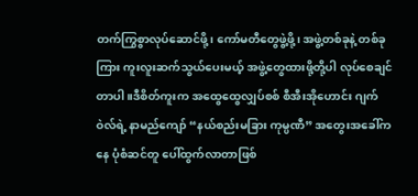တက်ကြွစွာလုပ်ဆောင်ဖို့၊ ကော်မတီတွေဖွဲ့ဖို့၊ အဖွဲ့တစ်ခုနဲ့ တစ်ခုကြား ကူးလူးဆက်သွယ်ပေးမယ့် အဖွဲ့တွေထားဖို့တို့ပါ လုပ်စေချင်တာပါ။ဒီစိတ်ကူးက အထွေထွေလျှပ်စစ် စီအီးအိုဟောင်း ဂျက်ဝဲလ်ရဲ့ နာမည်ကျော် “နယ်စည်းမခြား ကုမ္ပဏီ” အတွေးအခေါ်ကနေ ပုံစံဆင်တူ ပေါ်ထွက်လာတာဖြစ်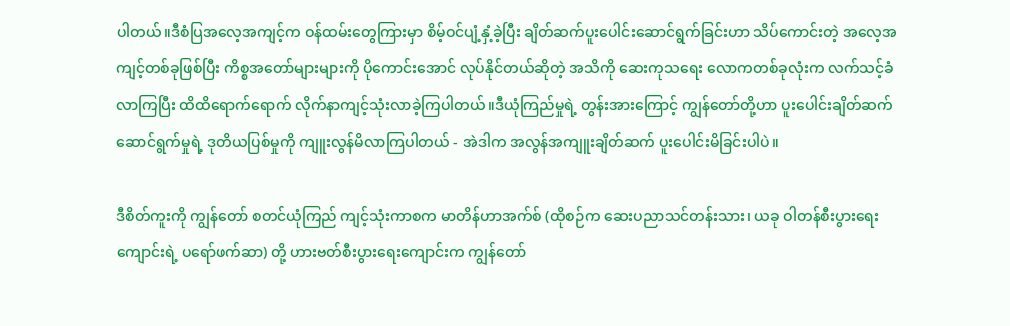ပါတယ်။ဒီစံပြအလေ့အကျင့်က ဝန်ထမ်းတွေကြားမှာ စိမ့်ဝင်ပျံ့နှံ့ခဲ့ပြီး ချိတ်ဆက်ပူးပေါင်းဆောင်ရွက်ခြင်းဟာ သိပ်ကောင်းတဲ့ အလေ့အကျင့်တစ်ခုဖြစ်ပြီး ကိစ္စအတော်များများကို ပိုကောင်းအောင် လုပ်နိုင်တယ်ဆိုတဲ့ အသိကို ဆေးကုသရေး လောကတစ်ခုလုံးက လက်သင့်ခံလာကြပြီး ထိထိရောက်ရောက် လိုက်နာကျင့်သုံးလာခဲ့ကြပါတယ်။ဒီယုံကြည်မှုရဲ့ တွန်းအားကြောင့် ကျွန်တော်တို့ဟာ ပူးပေါင်းချိတ်ဆက်ဆောင်ရွက်မှုရဲ့ ဒုတိယပြစ်မှုကို ကျူးလွန်မိလာကြပါတယ် - အဲဒါက အလွန်အကျူးချိတ်ဆက် ပူးပေါင်းမိခြင်းပါပဲ။

ဒီစိတ်ကူးကို ကျွန်တော် စတင်ယုံကြည် ကျင့်သုံးကာစက မာတိန်ဟာအက်စ် (ထိုစဉ်က ဆေးပညာသင်တန်းသား၊ ယခု ဝါတန်စီးပွားရေးကျောင်းရဲ့ ပရော်ဖက်ဆာ) တို့ ဟားဗတ်စီးပွားရေးကျောင်းက ကျွန်တော်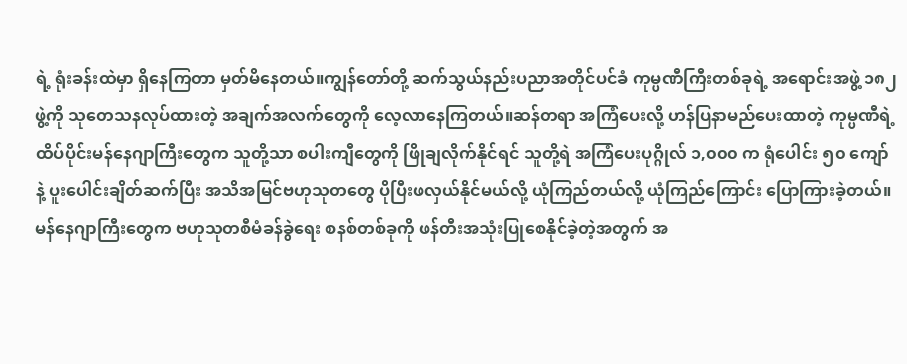ရဲ့ ရုံးခန်းထဲမှာ ရှိနေကြတာ မှတ်မိနေတယ်။ကျွန်တော်တို့ ဆက်သွယ်နည်းပညာအတိုင်ပင်ခံ ကုမ္ပဏီကြီးတစ်ခုရဲ့ အရောင်းအဖွဲ့ ၁၈၂ ဖွဲ့ကို သုတေသနလုပ်ထားတဲ့ အချက်အလက်တွေကို လေ့လာနေကြတယ်။ဆန်တရာ အကြံပေးလို့ ဟန်ပြနာမည်ပေးထာတဲ့ ကုမ္ပဏီရဲ့ ထိပ်ပိုင်းမန်နေဂျာကြီးတွေက သူတို့သာ စပါးကျီတွေကို ဖြိုချလိုက်နိုင်ရင် သူတို့ရဲ အကြံပေးပုဂ္ဂိုလ် ၁,၀၀၀ က ရုံပေါင်း ၅၀ ကျော်နဲ့ ပူးပေါင်းချိတ်ဆက်ပြီး အသိအမြင်ဗဟုသုတတွေ ပိုပြီးဖလှယ်နိုင်မယ်လို့ ယုံကြည်တယ်လို့ ယုံကြည်ကြောင်း ပြောကြားခဲ့တယ်။မန်နေဂျာကြီးတွေက ဗဟုသုတစီမံခန်ခွဲရေး စနစ်တစ်ခုကို ဖန်တီးအသုံးပြုစေနိုင်ခဲ့တဲ့အတွက် အ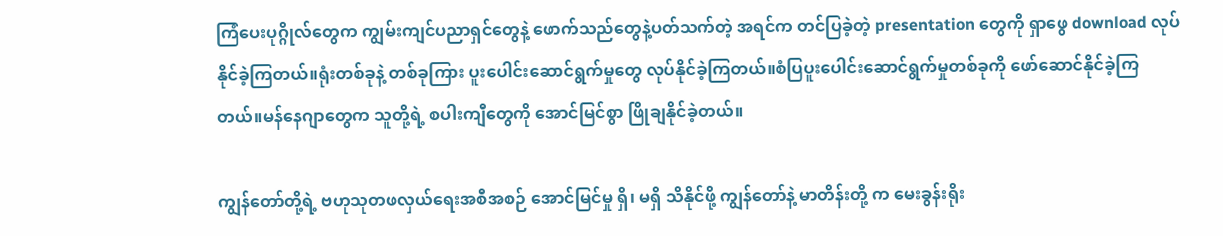ကြံပေးပုဂ္ဂိုလ်တွေက ကျွမ်းကျင်ပညာရှင်တွေနဲ့ ဖောက်သည်တွေနဲ့ပတ်သက်တဲ့ အရင်က တင်ပြခဲ့တဲ့ presentation တွေကို ရှာဖွေ download လုပ်နိုင်ခဲ့ကြတယ်။ရုံးတစ်ခုနဲ့ တစ်ခုကြား ပူးပေါင်းဆောင်ရွက်မှုတွေ လုပ်နိုင်ခဲ့ကြတယ်။စံပြပူးပေါင်းဆောင်ရွက်မှုတစ်ခုကို ဖော်ဆောင်နိုင်ခဲ့ကြတယ်။မန်နေဂျာတွေက သူတို့ရဲ့ စပါးကျီတွေကို အောင်မြင်စွာ ဖြိုချနိုင်ခဲ့တယ်။

ကျွန်တော်တို့ရဲ့ ဗဟုသုတဖလှယ်ရေးအစီအစဉ် အောင်မြင်မှု ရှိ၊ မရှိ သိနိုင်ဖို့ ကျွန်တော်နဲ့ မာတိန်းတို့ က မေးခွန်းရိုး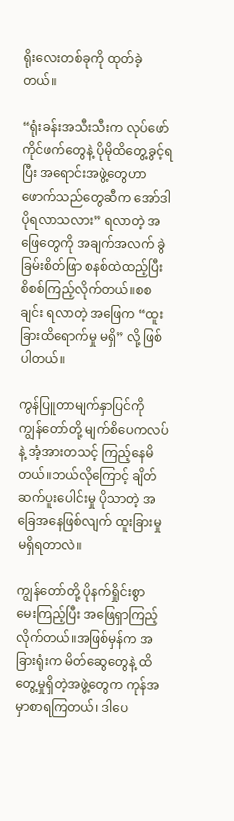ရိုးလေးတစ်ခုကို ထုတ်ခဲ့တယ်။

“ရုံးခန်းအသီးသီးက လုပ်ဖော်ကိုင်ဖက်တွေနဲ့ ပိုမိုထိတွေ့ခွင့်ရပြီး အရောင်းအဖွဲ့တွေဟာ ဖောက်သည်တွေဆီက အော်ဒါပိုရလာသလား” ရလာတဲ့ အဖြေတွေကို အချက်အလက် ခွဲခြမ်းစိတ်ဖြာ စနစ်ထဲထည့်ပြီး စိစစ်ကြည့်လိုက်တယ်။စစချင်း ရလာတဲ့ အဖြေက “ထူးခြားထိရောက်မှု မရှိ” လို့ ဖြစ်ပါတယ်။

ကွန်ပြူတာမျက်နှာပြင်ကို ကျွန်တော်တို့ မျက်စိပေကလပ်နဲ့ အံ့အားတသင့် ကြည့်နေမိတယ်။ဘယ်လိုကြောင့် ချိတ်ဆက်ပူးပေါင်းမှု ပိုသာတဲ့ အခြေအနေဖြစ်လျက် ထူးခြားမှု မရှိရတာလဲ။

ကျွန်တော်တို့ ပိုနက်ရှိုင်းစွာ မေးကြည့်ပြီး အဖြေရှာကြည့်လိုက်တယ်။အဖြစ်မှန်က အခြားရုံးက မိတ်ဆွေတွေနဲ့ ထိတွေ့မှုရှိတဲ့အဖွဲ့တွေက ကုန်အမှာစာရကြတယ်၊ ဒါပေ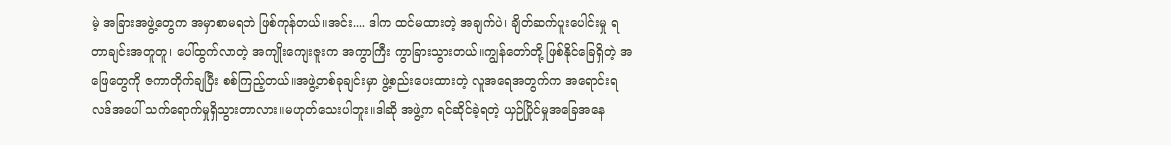မဲ့ အခြားအဖွဲ့တွေက အမှာစာမရဘဲ ဖြစ်ကုန်တယ်။အင်း.... ဒါက ထင်မထားတဲ့ အချက်ပဲ၊ ချိတ်ဆက်ပူးပေါင်းမှု ရတာချင်းအတူတူ၊ ပေါ်ထွက်လာတဲ့ အကျိုးကျေးဇူးက အကွာကြီး ကွာခြားသွားတယ်။ကျွန်တော်တို့ ဖြစ်နိုင်ခြေရှိတဲ့ အဖြေတွေကို ဇကာတိုက်ချပြီး စစ်ကြည့်တယ်။အဖွဲ့တစ်ခုချင်းမှာ ဖွဲ့စည်းပေးထားတဲ့ လူအရေအတွက်က အရောင်းရလဒ်အပေါ် သက်ရောက်မှုရှိသွားတာလား။မဟုတ်သေးပါဘူး။ဒါဆို အဖွဲ့က ရင်ဆိုင်ခဲ့ရတဲ့ ယှဉ်ပြိုင်မှုအခြေအနေ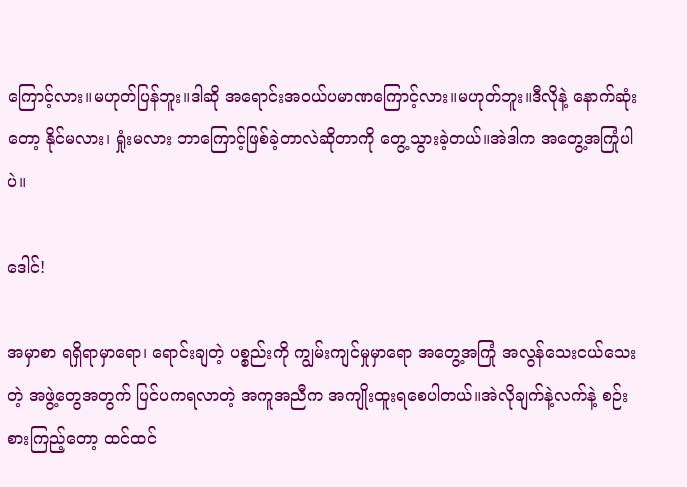ကြောင့်လား။မဟုတ်ပြန်ဘူး။ဒါဆို အရောင်းအဝယ်ပမာဏကြောင့်လား။မဟုတ်ဘူး။ဒီလိုနဲ့ နောက်ဆုံးတော့ နိုင်မလား၊ ရှုံးမလား ဘာကြောင့်ဖြစ်ခဲ့တာလဲဆိုတာကို တွေ့သွားခဲ့တယ်။အဲဒါက အတွေ့အကြုံပါပဲ။

ဒေါင်!

အမှာစာ ရရှိရာမှာရော၊ ရောင်းချတဲ့ ပစ္စည်းကို ကျွမ်းကျင်မှုမှာရော အတွေ့အကြုံ အလွန်သေးငယ်သေးတဲ့ အဖွဲ့တွေအတွက် ပြင်ပကရလာတဲ့ အကူအညီက အကျိုးထူးရစေပါတယ်။အဲလိုချက်နဲ့လက်နဲ့ စဉ်းစားကြည့်တော့ ထင်ထင်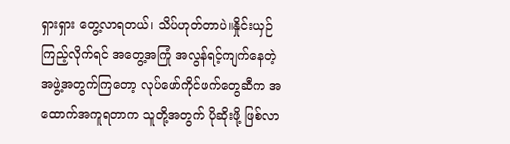ရှားရှား တွေ့လာရတယ်၊ သိပ်ဟုတ်တာပဲ။နှိုင်းယှဉ်ကြည့်လိုက်ရင် အတွေ့အကြုံ အလွန်ရင့်ကျက်နေတဲ့ အဖွဲ့အတွက်ကြတော့ လုပ်ဖော်ကိုင်ဖက်တွေဆီက အထောက်အကူရတာက သူတို့အတွက် ပိုဆိုးဖို့ ဖြစ်လာ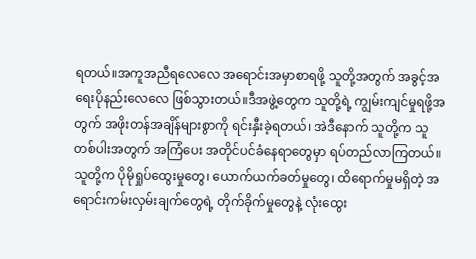ရတယ်။အကူအညီရလေလေ အရောင်းအမှာစာရဖို့ သူတို့အတွက် အခွင့်အရေးပိုနည်းလေလေ ဖြစ်သွားတယ်။ဒီအဖွဲ့တွေက သူတို့ရဲ့ ကျွမ်းကျင်မှုရဖို့အတွက် အဖိုးတန်အချိန်များစွာကို ရင်းနှီးခဲ့ရတယ်၊ အဲဒီနောက် သူတို့က သူတစ်ပါးအတွက် အကြံပေး အတိုင်ပင်ခံနေရာတွေမှာ ရပ်တည်လာကြတယ်။သူတို့က ပိုမိုရှုပ်ထွေးမှုတွေ၊ ယောက်ယက်ခတ်မှုတွေ၊ ထိရောက်မှုမရှိတဲ့ အရောင်းကမ်းလှမ်းချက်တွေရဲ့ တိုက်ခိုက်မှုတွေနဲ့ လုံးထွေး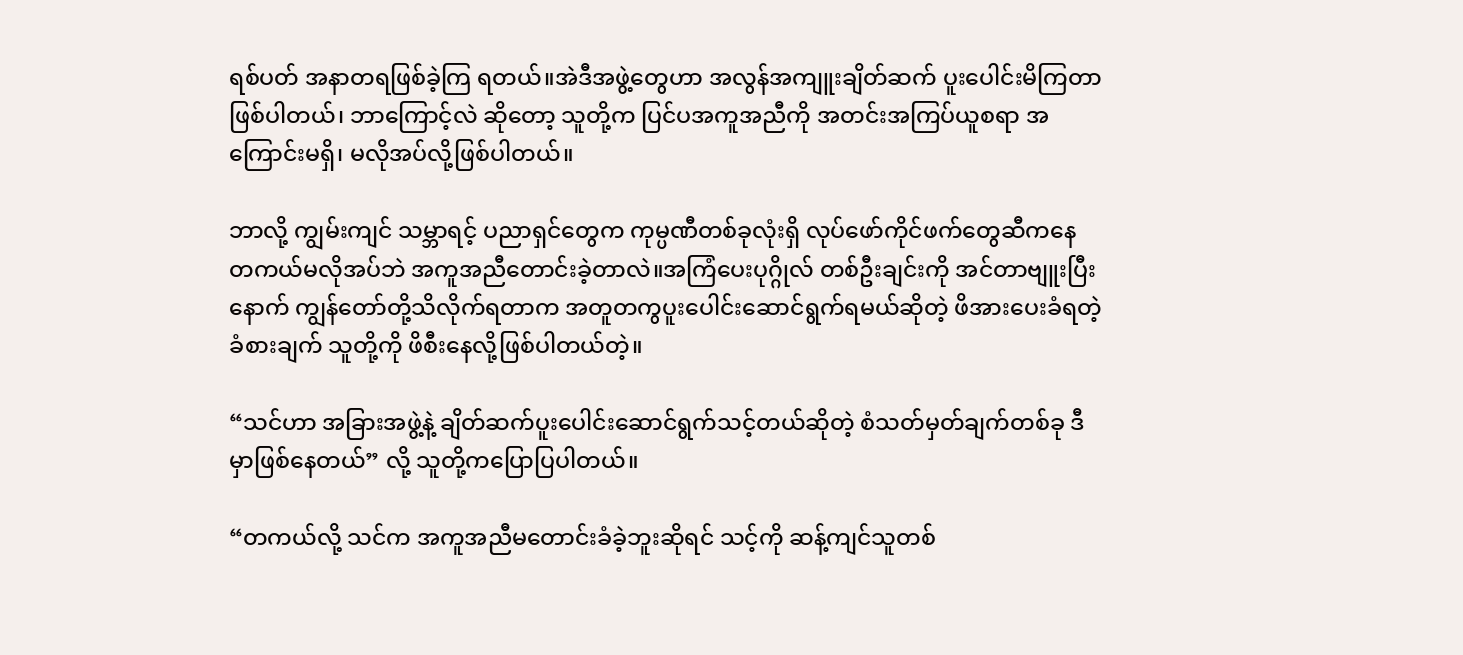ရစ်ပတ် အနာတရဖြစ်ခဲ့ကြ ရတယ်။အဲဒီအဖွဲ့တွေဟာ အလွန်အကျူးချိတ်ဆက် ပူးပေါင်းမိကြတာဖြစ်ပါတယ်၊ ဘာကြောင့်လဲ ဆိုတော့ သူတို့က ပြင်ပအကူအညီကို အတင်းအကြပ်ယူစရာ အကြောင်းမရှိ၊ မလိုအပ်လို့ဖြစ်ပါတယ်။

ဘာလို့ ကျွမ်းကျင် သမ္ဘာရင့် ပညာရှင်တွေက ကုမ္ပဏီတစ်ခုလုံးရှိ လုပ်ဖော်ကိုင်ဖက်တွေဆီကနေ တကယ်မလိုအပ်ဘဲ အကူအညီတောင်းခဲ့တာလဲ။အကြံပေးပုဂ္ဂိုလ် တစ်ဦးချင်းကို အင်တာဗျူးပြီးနောက် ကျွန်တော်တို့သိလိုက်ရတာက အတူတကွပူးပေါင်းဆောင်ရွက်ရမယ်ဆိုတဲ့ ဖိအားပေးခံရတဲ့ ခံစားချက် သူတို့ကို ဖိစီးနေလို့ဖြစ်ပါတယ်တဲ့။

“သင်ဟာ အခြားအဖွဲ့နဲ့ ချိတ်ဆက်ပူးပေါင်းဆောင်ရွက်သင့်တယ်ဆိုတဲ့ စံသတ်မှတ်ချက်တစ်ခု ဒီမှာဖြစ်နေတယ်” လို့ သူတို့ကပြောပြပါတယ်။

“တကယ်လို့ သင်က အကူအညီမတောင်းခံခဲ့ဘူးဆိုရင် သင့်ကို ဆန့်ကျင်သူတစ်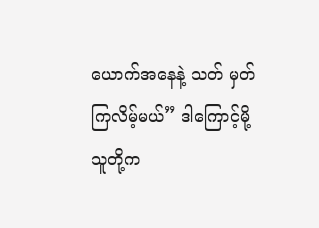ယောက်အနေနဲ့ သတ် မှတ်ကြလိမ့်မယ်” ဒါကြောင့်မို့ သူတို့က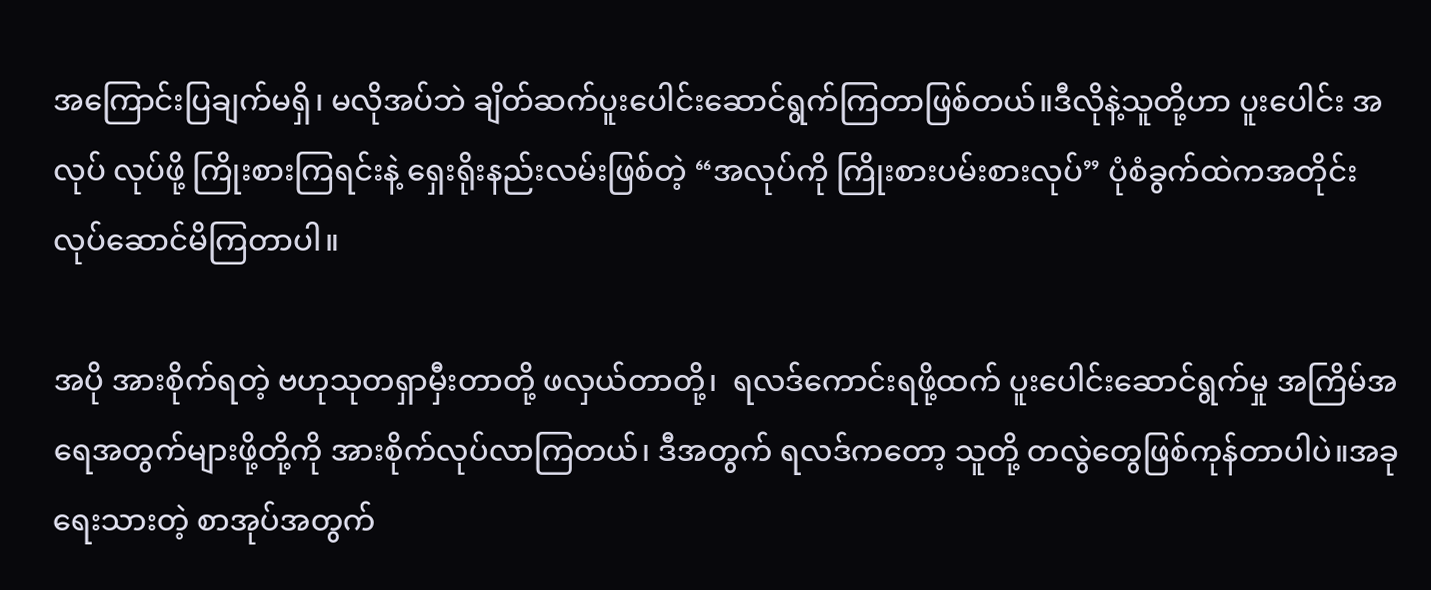အကြောင်းပြချက်မရှိ၊ မလိုအပ်ဘဲ ချိတ်ဆက်ပူးပေါင်းဆောင်ရွက်ကြတာဖြစ်တယ်။ဒီလိုနဲ့သူတို့ဟာ ပူးပေါင်း အလုပ် လုပ်ဖို့ ကြိုးစားကြရင်းနဲ့ ရှေးရိုးနည်းလမ်းဖြစ်တဲ့ “အလုပ်ကို ကြိုးစားပမ်းစားလုပ်” ပုံစံခွက်ထဲကအတိုင်း လုပ်ဆောင်မိကြတာပါ။

အပို အားစိုက်ရတဲ့ ဗဟုသုတရှာမှီးတာတို့ ဖလှယ်တာတို့၊  ရလဒ်ကောင်းရဖို့ထက် ပူးပေါင်းဆောင်ရွက်မှု အကြိမ်အရေအတွက်များဖို့တို့ကို အားစိုက်လုပ်လာကြတယ်၊ ဒီအတွက် ရလဒ်ကတော့ သူတို့ တလွဲတွေဖြစ်ကုန်တာပါပဲ။အခုရေးသားတဲ့ စာအုပ်အတွက်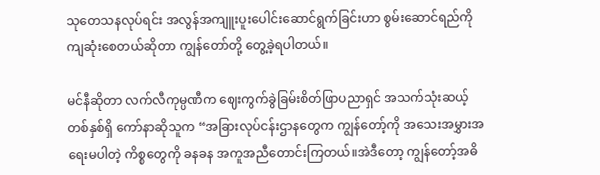သုတေသနလုပ်ရင်း အလွန်အကျူးပူးပေါင်းဆောင်ရွက်ခြင်းဟာ စွမ်းဆောင်ရည်ကို ကျဆုံးစေတယ်ဆိုတာ ကျွန်တော်တို့ တွေ့ခဲ့ရပါတယ်။

မင်နီဆိုတာ လက်လီကုမ္ပဏီက ဈေးကွက်ခွဲခြမ်းစိတ်ဖြာပညာရှင် အသက်သုံးဆယ့်တစ်နှစ်ရှိ ကော်နာဆိုသူက “အခြားလုပ်ငန်းဌာနတွေက ကျွန်တော့်ကို အသေးအမွှားအရေးမပါတဲ့ ကိစ္စတွေကို ခနခန အကူအညီတောင်းကြတယ်။အဲဒီတော့ ကျွန်တော့်အဓိ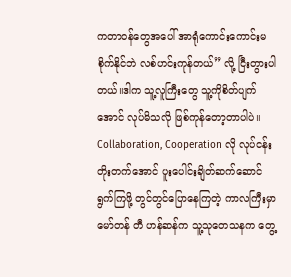ကတာဝန်တွေအပေါ် အာရုံကောင်းကောင်းမစိုက်နိုင်ဘဲ လစ်ဟင်းကုန်တယ်” လို့ ငြီးတွားပါတယ်။ဒါက သူ့လူကြီးတွေ သူ့ကိုစိတ်ပျက်အောင် လုပ်မိသလို ဖြစ်ကုန်တော့တာပါပဲ။
Collaboration, Cooperation လို လုပ်ငန်းတိုးတက်အောင် ပူးပေါင်းချိတ်ဆက်ဆောင်ရွက်ကြဖို့ တွင်တွင်ပြောနေကြတဲ့ ကာလကြီးမှာ မော်တန် တီ ဟန်ဆန်က သူ့သုတေသနက တွေ့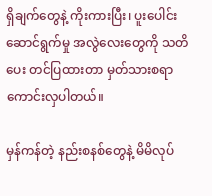ရှိချက်တွေနဲ့ ကိုးကားပြီး၊ ပူးပေါင်းဆောင်ရွက်မှု အလွဲလေးတွေကို သတိပေး တင်ပြထားတာ မှတ်သားစရာကောင်းလှပါတယ်။

မှန်ကန်တဲ့ နည်းစနစ်တွေနဲ့ မိမိလုပ်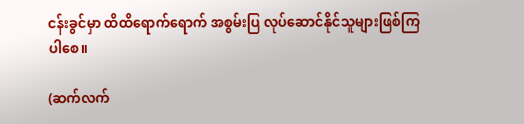ငန်းခွင်မှာ ထိထိရောက်ရောက် အစွမ်းပြ လုပ်ဆောင်နိုင်သူများဖြစ်ကြပါစေ။

(ဆက်လက်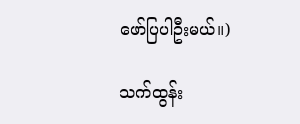ဖော်ပြပါဦးမယ်။)

သက်ထွန်း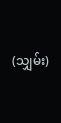(သျှမ်း)